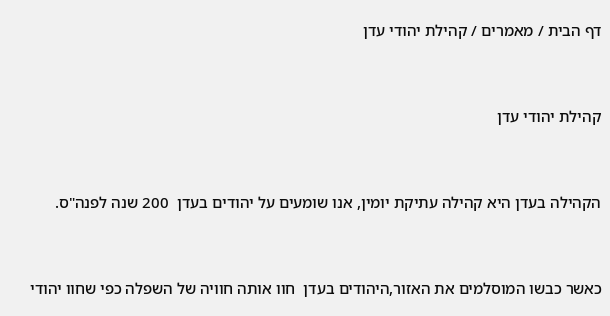דף הבית / מאמרים / קהילת יהודי עדן



קהילת יהודי עדן



הקהילה בעדן היא קהילה עתיקת יומין, אנו שומעים על יהודים בעדן  200 שנה לפנה"ס.



כאשר כבשו המוסלמים את האזור,היהודים בעדן  חוו אותה חוויה של השפלה כפי שחוו יהודי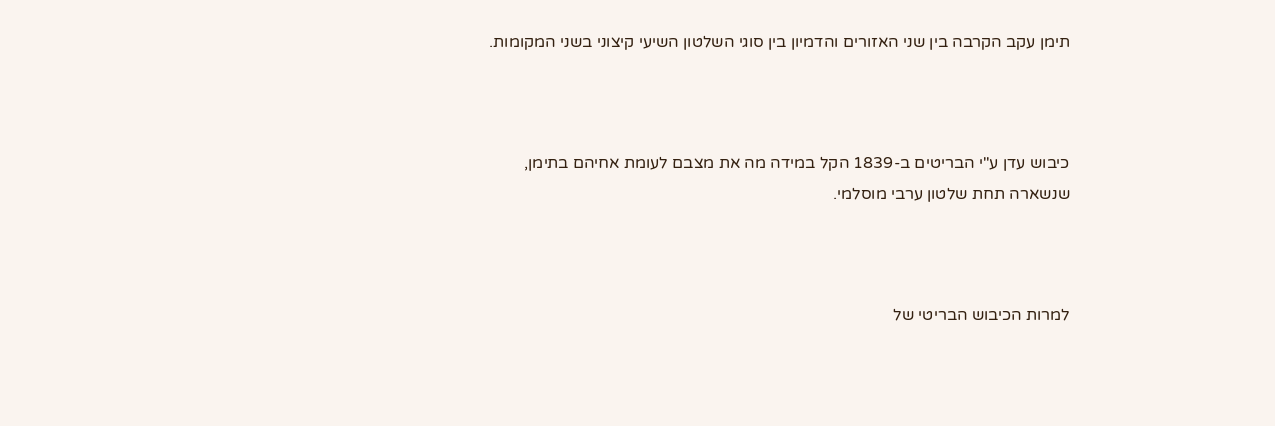תימן עקב הקרבה בין שני האזורים והדמיון בין סוגי השלטון השיעי קיצוני בשני המקומות.



כיבוש עדן ע"י הבריטים ב-1839 הקל במידה מה את מצבם לעומת אחיהם בתימן, שנשארה תחת שלטון ערבי מוסלמי.



למרות הכיבוש הבריטי של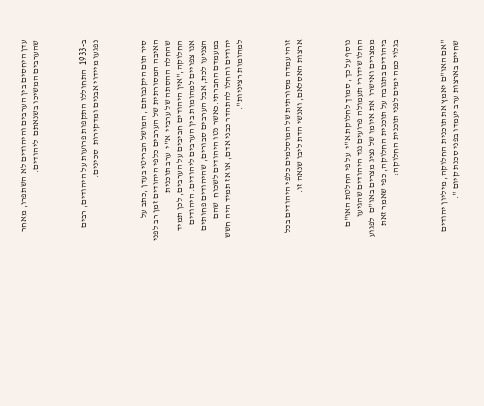עדן היחסים בין הערבים והיהודים לא השתפרו, מאחר שהערבים המשיכו בשנאתם  ליהודים.



ב-1933  התחוללו התקפות פרועות על היהודים, רבים נפגעו מיידוי אבנים ומדקירות  סכינים.



סיר תום היקנבותם , המושל הבריטי בעדן ,כתב על האיבה המסורתית של הערבים כלפי היהודים זמן רב לפני שהחלה ההסתה של ערביי  א"י  ערב תוכנית החלוקה,"אין היהודים חביבים על הערבים, לכן תמיד אנו צפויים למהומות בין הערבים ליהודים. היהודים הצניעו לכת, אבל הערבים סבורים, שהיהודים פחותים במעמדם החברתי.כאשר נטו היהודים לשכוח  שהם יהודים והחלו להתהדר כבני אדם, או אז תמיד היה חשש למהומות רציניות".



זוהי עמדה מסורתית של המוסלמים כלפי היהודים בכל ארצות האסלאם, ואנשי הדת ליבו שנאה זו.



נוסף על כך, סמוך לחלוקת א"י  על פי החלטת האו"ם החלו שידורי תעמולה פרועים נגד היהודים שהגיעו ממצרים ואישרו  את איומו של נציג מצרים באו"ם  לפגוע ביהודים בתגובה על תוכנית החלוקה, כפי שאמר זאת בגלוי כמה ימים לפני תוכנית החלוקה:



"אם האו"ם יאמץ את תוכנית החלוקה, מיליון יהודים שחיים בארצות ערב יעמדו בפני סכנת קיום ".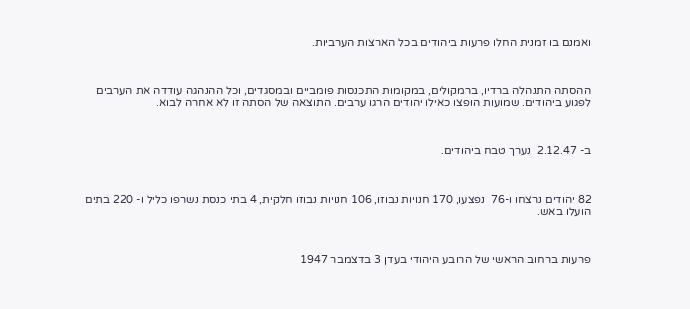ואמנם בו זמנית החלו פרעות ביהודים בכל הארצות הערביות.



ההסתה התנהלה ברדיו, ברמקולים, במקומות התכנסות פומביים ובמסגדים, וכל ההנהגה עודדה את הערבים לפגוע ביהודים. שמועות הופצו כאילו יהודים הרגו ערבים. התוצאה של הסתה זו לא אחרה לבוא.



ב- 2.12.47  נערך טבח ביהודים.



82 יהודים נרצחו ו-76  נפצעו, 170 חנויות נבוזו, 106 חנויות נבוזו חלקית, 4 בתי כנסת נשרפו כליל ו- 220 בתים הועלו באש.



פרעות ברחוב הראשי של הרובע היהודי בעדן 3 בדצמבר 1947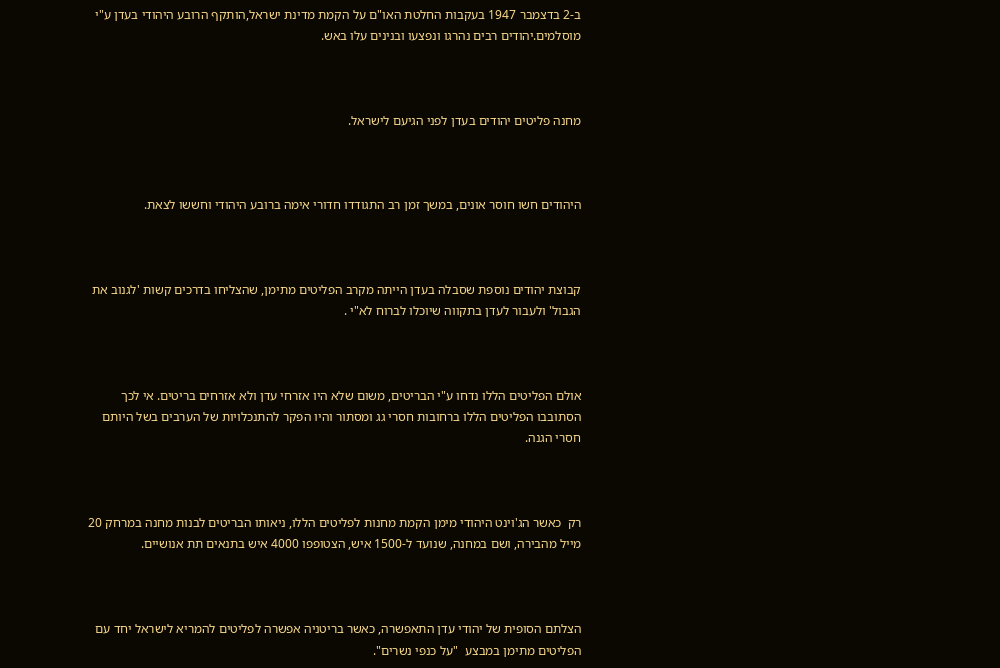ב-2 בדצמבר 1947 בעקבות החלטת האו"ם על הקמת מדינת ישראל,הותקף הרובע היהודי בעדן ע"י מוסלמים.יהודים רבים נהרגו ונפצעו ובנינים עלו באש.



מחנה פליטים יהודים בעדן לפני הגיעם לישראל.



היהודים חשו חוסר אונים, במשך זמן רב התגודדו חדורי אימה ברובע היהודי וחששו לצאת.



קבוצת יהודים נוספת שסבלה בעדן הייתה מקרב הפליטים מתימן, שהצליחו בדרכים קשות 'לגנוב את הגבול' ולעבור לעדן בתקווה שיוכלו לברוח לא"י .



אולם הפליטים הללו נדחו ע"י הבריטים, משום שלא היו אזרחי עדן ולא אזרחים בריטים. אי לכך הסתובבו הפליטים הללו ברחובות חסרי גג ומסתור והיו הפקר להתנכלויות של הערבים בשל היותם חסרי הגנה.



רק  כאשר הג'וינט היהודי מימן הקמת מחנות לפליטים הללו, ניאותו הבריטים לבנות מחנה במרחק 20 מייל מהבירה, ושם במחנה, שנועד ל-1500 איש, הצטופפו 4000 איש בתנאים תת אנושיים.



הצלתם הסופית של יהודי עדן התאפשרה, כאשר בריטניה אפשרה לפליטים להמריא לישראל יחד עם הפליטים מתימן במבצע  "על כנפי נשרים".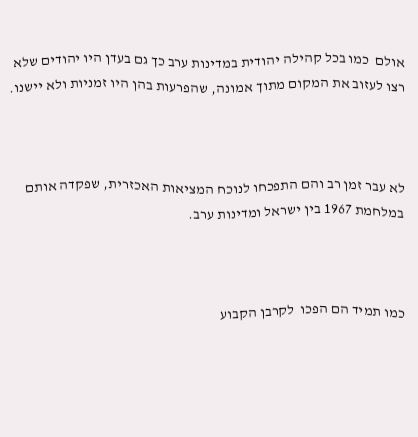אולם  כמו בכל קהילה יהודית במדינות ערב כך גם בעדן היו יהודים שלא רצו לעזוב את המקום מתוך אמונה, שהפרעות בהן היו זמניות ולא יישנו.



לא עבר זמן רב והם התפכחו לנוכח המציאות האכזרית, שפקדה אותם במלחמת 1967 בין ישראל ומדינות ערב.



כמו תמיד הם הפכו  לקרבן הקבוע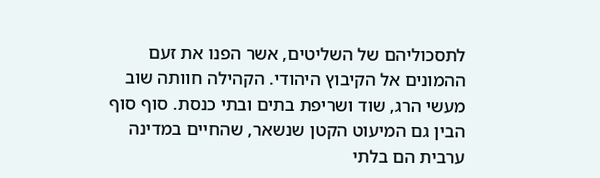לתסכוליהם של השליטים, אשר הפנו את זעם ההמונים אל הקיבוץ היהודי. הקהילה חוותה שוב מעשי הרג, שוד ושריפת בתים ובתי כנסת. סוף סוף הבין גם המיעוט הקטן שנשאר, שהחיים במדינה ערבית הם בלתי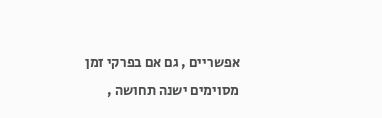אפשריים , גם אם בפרקי זמן מסוימים ישנה תחושה ,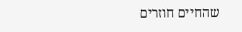שהחיים חוזרים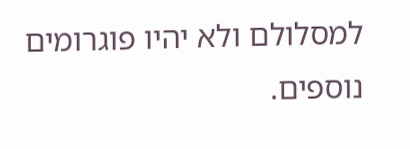למסלולם ולא יהיו פוגרומים נוספים.